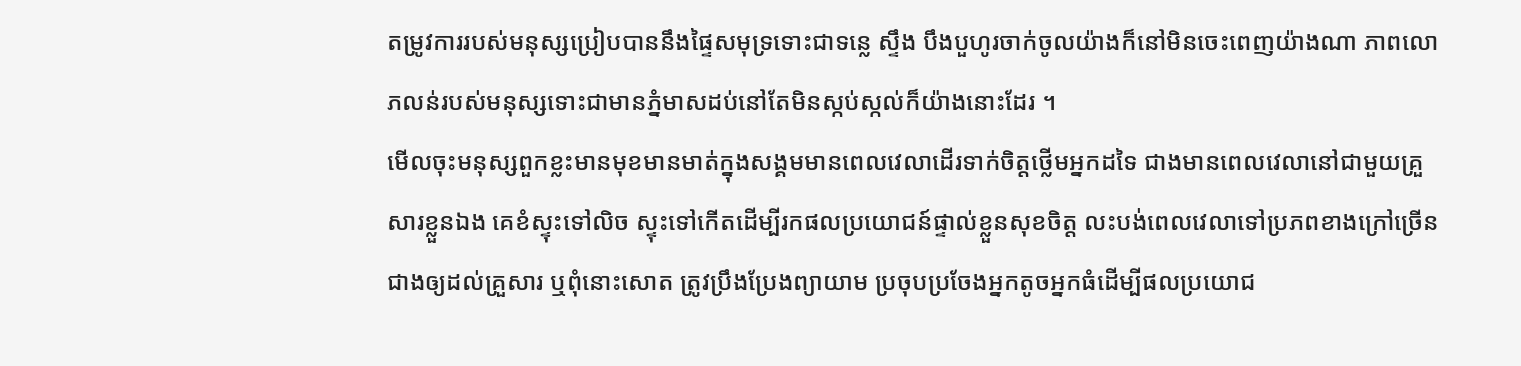តម្រូវការរបស់មនុស្សប្រៀបបាននឹងផ្ទៃសមុទ្រទោះជាទន្លេ ស្ទឹង បឹងបួហូរចាក់ចូលយ៉ាងក៏នៅមិនចេះពេញយ៉ាងណា ភាពលោភលន់របស់មនុស្សទោះជាមានភ្នំមាសដប់នៅតែមិនស្កប់ស្កល់ក៏យ៉ាងនោះដែរ ។
មើលចុះមនុស្សពួកខ្លះមានមុខមានមាត់ក្នុងសង្គមមានពេលវេលាដើរទាក់ចិត្តថ្លើមអ្នកដទៃ ជាងមានពេលវេលានៅជាមួយគ្រួសារខ្លួនឯង គេខំស្ទុះទៅលិច ស្ទុះទៅកើតដើម្បីរកផលប្រយោជន៍ផ្ទាល់ខ្លួនសុខចិត្ត លះបង់ពេលវេលាទៅប្រភពខាងក្រៅច្រើនជាងឲ្យដល់គ្រួសារ ឬពុំនោះសោត ត្រូវប្រឹងប្រែងព្យាយាម ប្រចុបប្រចែងអ្នកតូចអ្នកធំដើម្បីផលប្រយោជ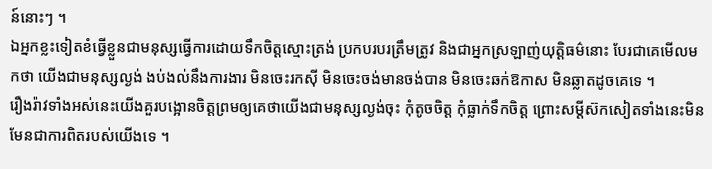ន៍នោះៗ ។
ឯអ្នកខ្លះទៀតខំធើ្វខ្លួនជាមនុស្សធ្វើការដោយទឹកចិត្តស្មោះត្រង់ ប្រកបរបរត្រឹមត្រូវ និងជាអ្នកស្រឡាញ់យុត្តិធម៌នោះ បែរជាគេមើលមកថា យើងជាមនុស្សល្ងង់ ងប់ងល់នឹងការងារ មិនចេះរកស៊ី មិនចេះចង់មានចង់បាន មិនចេះឆក់ឱកាស មិនឆ្លាតដូចគេទេ ។
រឿងរ៉ាវទាំងអស់នេះយើងគួរបង្អោនចិត្តព្រមឲ្យគេថាយើងជាមនុស្សល្ងង់ចុះ កុំតូចចិត្ត កុំធ្លាក់ទឹកចិត្ត ព្រោះសម្តីស៊កសៀតទាំងនេះមិនមែនជាការពិតរបស់យើងទេ ។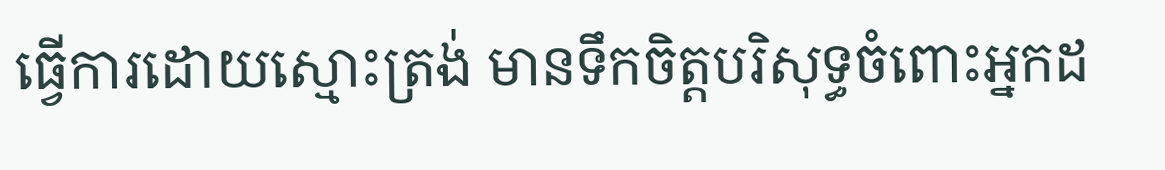ធ្វើការដោយស្មោះត្រង់ មានទឹកចិត្តបរិសុទ្ធចំពោះអ្នកដ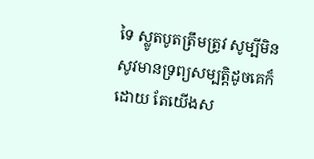ទៃ ស្លូតបូតត្រឹមត្រូវ សូម្បីមិនសូវមានទ្រព្យសម្បត្តិដូចគេក៏ដោយ តែយើងស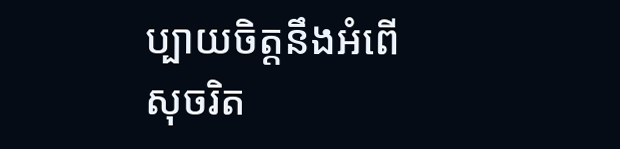ប្បាយចិត្តនឹងអំពើសុចរិត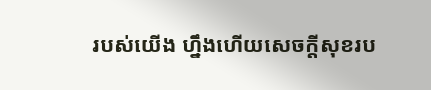របស់យើង ហ្នឹងហើយសេចក្តីសុខរប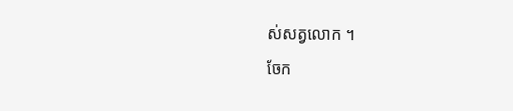ស់សត្វលោក ។
ចែក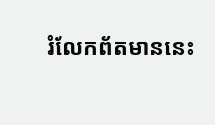រំលែកព័តមាននេះ